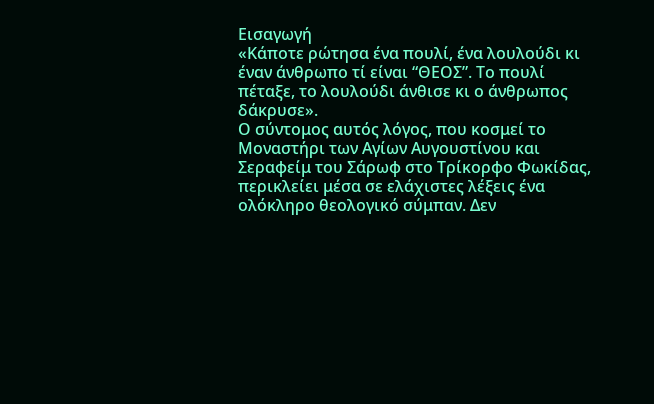Εισαγωγή
«Κάποτε ρώτησα ένα πουλί, ένα λουλούδι κι έναν άνθρωπο τί είναι “ΘΕΟΣ”. Το πουλί πέταξε, το λουλούδι άνθισε κι ο άνθρωπος δάκρυσε».
Ο σύντομος αυτός λόγος, που κοσμεί το Μοναστήρι των Αγίων Αυγουστίνου και Σεραφείμ του Σάρωφ στο Τρίκορφο Φωκίδας, περικλείει μέσα σε ελάχιστες λέξεις ένα ολόκληρο θεολογικό σύμπαν. Δεν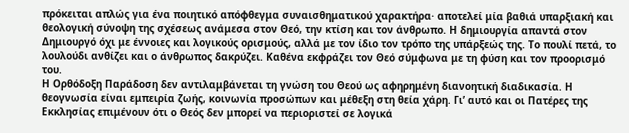πρόκειται απλώς για ένα ποιητικό απόφθεγμα συναισθηματικού χαρακτήρα· αποτελεί μία βαθιά υπαρξιακή και θεολογική σύνοψη της σχέσεως ανάμεσα στον Θεό, την κτίση και τον άνθρωπο. Η δημιουργία απαντά στον Δημιουργό όχι με έννοιες και λογικούς ορισμούς, αλλά με τον ίδιο τον τρόπο της υπάρξεώς της. Το πουλί πετά, το λουλούδι ανθίζει και ο άνθρωπος δακρύζει. Καθένα εκφράζει τον Θεό σύμφωνα με τη φύση και τον προορισμό του.
Η Ορθόδοξη Παράδοση δεν αντιλαμβάνεται τη γνώση του Θεού ως αφηρημένη διανοητική διαδικασία. Η θεογνωσία είναι εμπειρία ζωής, κοινωνία προσώπων και μέθεξη στη θεία χάρη. Γι’ αυτό και οι Πατέρες της Εκκλησίας επιμένουν ότι ο Θεός δεν μπορεί να περιοριστεί σε λογικά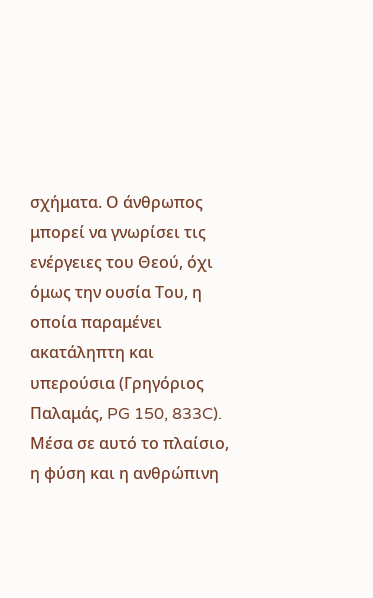σχήματα. Ο άνθρωπος μπορεί να γνωρίσει τις ενέργειες του Θεού, όχι όμως την ουσία Του, η οποία παραμένει ακατάληπτη και υπερούσια (Γρηγόριος Παλαμάς, PG 150, 833C).
Μέσα σε αυτό το πλαίσιο, η φύση και η ανθρώπινη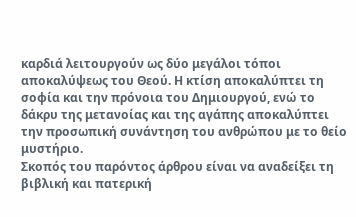καρδιά λειτουργούν ως δύο μεγάλοι τόποι αποκαλύψεως του Θεού. Η κτίση αποκαλύπτει τη σοφία και την πρόνοια του Δημιουργού, ενώ το δάκρυ της μετανοίας και της αγάπης αποκαλύπτει την προσωπική συνάντηση του ανθρώπου με το θείο μυστήριο.
Σκοπός του παρόντος άρθρου είναι να αναδείξει τη βιβλική και πατερική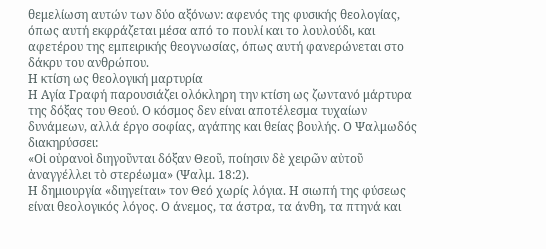θεμελίωση αυτών των δύο αξόνων: αφενός της φυσικής θεολογίας, όπως αυτή εκφράζεται μέσα από το πουλί και το λουλούδι, και αφετέρου της εμπειρικής θεογνωσίας, όπως αυτή φανερώνεται στο δάκρυ του ανθρώπου.
Η κτίση ως θεολογική μαρτυρία
Η Αγία Γραφή παρουσιάζει ολόκληρη την κτίση ως ζωντανό μάρτυρα της δόξας του Θεού. Ο κόσμος δεν είναι αποτέλεσμα τυχαίων δυνάμεων, αλλά έργο σοφίας, αγάπης και θείας βουλής. Ο Ψαλμωδός διακηρύσσει:
«Οἱ οὐρανοὶ διηγοῦνται δόξαν Θεοῦ, ποίησιν δὲ χειρῶν αὐτοῦ ἀναγγέλλει τὸ στερέωμα» (Ψαλμ. 18:2).
Η δημιουργία «διηγείται» τον Θεό χωρίς λόγια. Η σιωπή της φύσεως είναι θεολογικός λόγος. Ο άνεμος, τα άστρα, τα άνθη, τα πτηνά και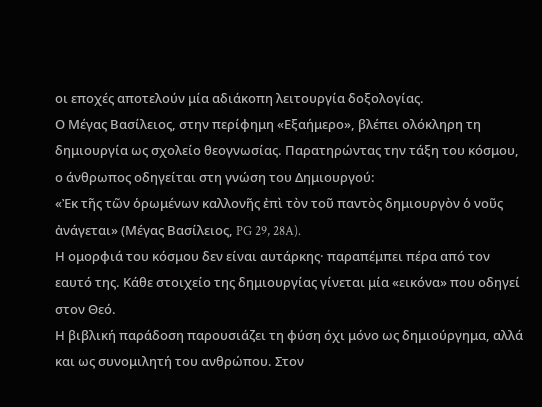οι εποχές αποτελούν μία αδιάκοπη λειτουργία δοξολογίας.
Ο Μέγας Βασίλειος, στην περίφημη «Εξαήμερο», βλέπει ολόκληρη τη δημιουργία ως σχολείο θεογνωσίας. Παρατηρώντας την τάξη του κόσμου, ο άνθρωπος οδηγείται στη γνώση του Δημιουργού:
«Ἐκ τῆς τῶν ὁρωμένων καλλονῆς ἐπὶ τὸν τοῦ παντὸς δημιουργὸν ὁ νοῦς ἀνάγεται» (Μέγας Βασίλειος, PG 29, 28A).
Η ομορφιά του κόσμου δεν είναι αυτάρκης· παραπέμπει πέρα από τον εαυτό της. Κάθε στοιχείο της δημιουργίας γίνεται μία «εικόνα» που οδηγεί στον Θεό.
Η βιβλική παράδοση παρουσιάζει τη φύση όχι μόνο ως δημιούργημα, αλλά και ως συνομιλητή του ανθρώπου. Στον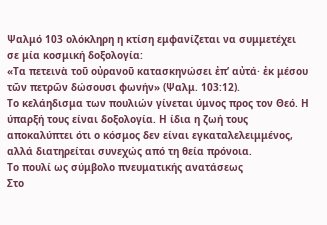Ψαλμό 103 ολόκληρη η κτίση εμφανίζεται να συμμετέχει σε μία κοσμική δοξολογία:
«Τα πετεινὰ τοῦ οὐρανοῦ κατασκηνώσει ἐπ’ αὐτά· ἐκ μέσου τῶν πετρῶν δώσουσι φωνήν» (Ψαλμ. 103:12).
Το κελάηδισμα των πουλιών γίνεται ύμνος προς τον Θεό. Η ύπαρξή τους είναι δοξολογία. Η ίδια η ζωή τους αποκαλύπτει ότι ο κόσμος δεν είναι εγκαταλελειμμένος, αλλά διατηρείται συνεχώς από τη θεία πρόνοια.
Το πουλί ως σύμβολο πνευματικής ανατάσεως
Στο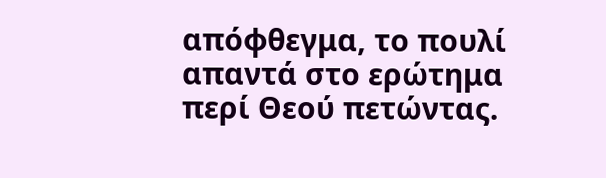απόφθεγμα, το πουλί απαντά στο ερώτημα περί Θεού πετώντας.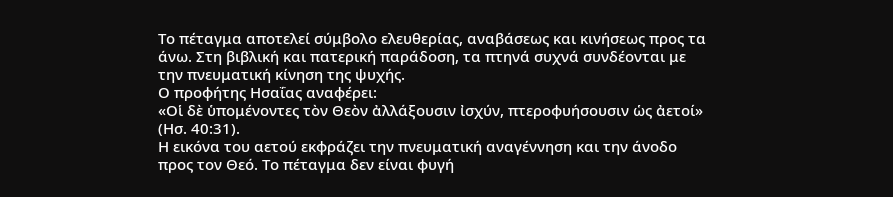Το πέταγμα αποτελεί σύμβολο ελευθερίας, αναβάσεως και κινήσεως προς τα άνω. Στη βιβλική και πατερική παράδοση, τα πτηνά συχνά συνδέονται με την πνευματική κίνηση της ψυχής.
Ο προφήτης Ησαΐας αναφέρει:
«Οἱ δὲ ὑπομένοντες τὸν Θεὸν ἀλλάξουσιν ἰσχύν, πτεροφυήσουσιν ὡς ἀετοί» (Ησ. 40:31).
Η εικόνα του αετού εκφράζει την πνευματική αναγέννηση και την άνοδο προς τον Θεό. Το πέταγμα δεν είναι φυγή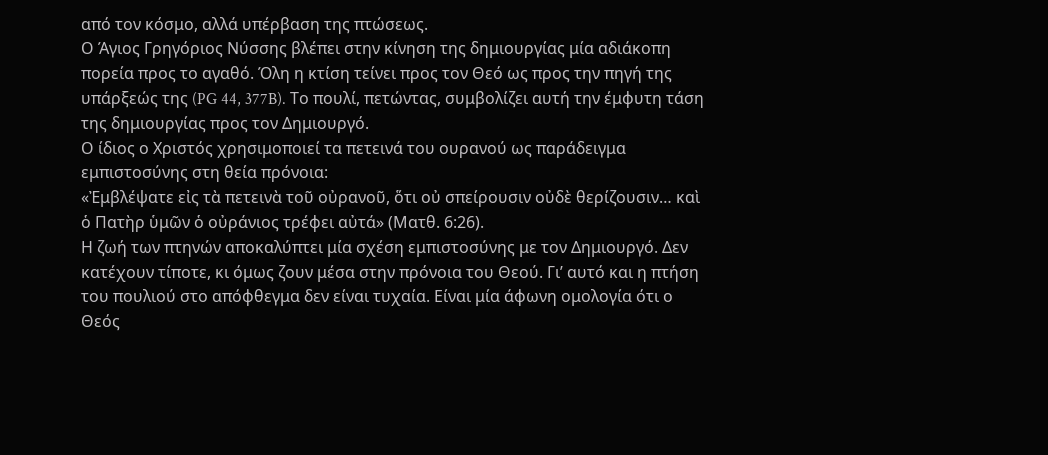από τον κόσμο, αλλά υπέρβαση της πτώσεως.
Ο Άγιος Γρηγόριος Νύσσης βλέπει στην κίνηση της δημιουργίας μία αδιάκοπη πορεία προς το αγαθό. Όλη η κτίση τείνει προς τον Θεό ως προς την πηγή της υπάρξεώς της (PG 44, 377B). Το πουλί, πετώντας, συμβολίζει αυτή την έμφυτη τάση της δημιουργίας προς τον Δημιουργό.
Ο ίδιος ο Χριστός χρησιμοποιεί τα πετεινά του ουρανού ως παράδειγμα εμπιστοσύνης στη θεία πρόνοια:
«Ἐμβλέψατε εἰς τὰ πετεινὰ τοῦ οὐρανοῦ, ὅτι οὐ σπείρουσιν οὐδὲ θερίζουσιν… καὶ ὁ Πατὴρ ὑμῶν ὁ οὐράνιος τρέφει αὐτά» (Ματθ. 6:26).
Η ζωή των πτηνών αποκαλύπτει μία σχέση εμπιστοσύνης με τον Δημιουργό. Δεν κατέχουν τίποτε, κι όμως ζουν μέσα στην πρόνοια του Θεού. Γι’ αυτό και η πτήση του πουλιού στο απόφθεγμα δεν είναι τυχαία. Είναι μία άφωνη ομολογία ότι ο Θεός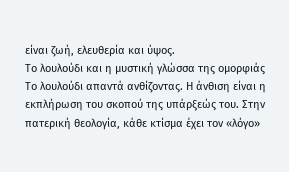είναι ζωή, ελευθερία και ύψος.
Το λουλούδι και η μυστική γλώσσα της ομορφιάς
Το λουλούδι απαντά ανθίζοντας. Η άνθιση είναι η εκπλήρωση του σκοπού της υπάρξεώς του. Στην πατερική θεολογία, κάθε κτίσμα έχει τον «λόγο»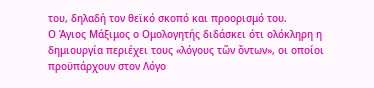του, δηλαδή τον θεϊκό σκοπό και προορισμό του.
Ο Άγιος Μάξιμος ο Ομολογητής διδάσκει ότι ολόκληρη η δημιουργία περιέχει τους «λόγους τῶν ὄντων», οι οποίοι προϋπάρχουν στον Λόγο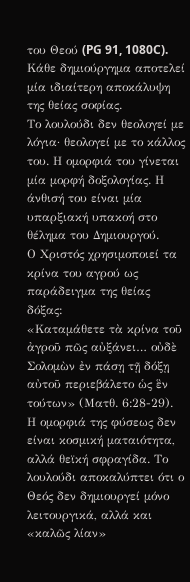του Θεού (PG 91, 1080C). Κάθε δημιούργημα αποτελεί μία ιδιαίτερη αποκάλυψη της θείας σοφίας.
Το λουλούδι δεν θεολογεί με λόγια· θεολογεί με το κάλλος του. Η ομορφιά του γίνεται μία μορφή δοξολογίας. Η άνθισή του είναι μία υπαρξιακή υπακοή στο θέλημα του Δημιουργού.
Ο Χριστός χρησιμοποιεί τα κρίνα του αγρού ως παράδειγμα της θείας δόξας:
«Καταμάθετε τὰ κρίνα τοῦ ἀγροῦ πῶς αὐξάνει… οὐδὲ Σολομὼν ἐν πάσῃ τῇ δόξῃ αὐτοῦ περιεβάλετο ὡς ἓν τούτων» (Ματθ. 6:28-29).
Η ομορφιά της φύσεως δεν είναι κοσμική ματαιότητα, αλλά θεϊκή σφραγίδα. Το λουλούδι αποκαλύπτει ότι ο Θεός δεν δημιουργεί μόνο λειτουργικά, αλλά και «καλῶς λίαν»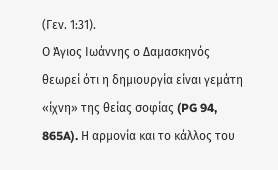(Γεν. 1:31).
Ο Άγιος Ιωάννης ο Δαμασκηνός θεωρεί ότι η δημιουργία είναι γεμάτη «ίχνη» της θείας σοφίας (PG 94, 865A). Η αρμονία και το κάλλος του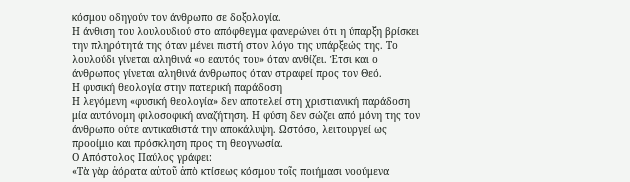κόσμου οδηγούν τον άνθρωπο σε δοξολογία.
Η άνθιση του λουλουδιού στο απόφθεγμα φανερώνει ότι η ύπαρξη βρίσκει την πληρότητά της όταν μένει πιστή στον λόγο της υπάρξεώς της. Το λουλούδι γίνεται αληθινά «ο εαυτός του» όταν ανθίζει. Έτσι και ο άνθρωπος γίνεται αληθινά άνθρωπος όταν στραφεί προς τον Θεό.
Η φυσική θεολογία στην πατερική παράδοση
Η λεγόμενη «φυσική θεολογία» δεν αποτελεί στη χριστιανική παράδοση μία αυτόνομη φιλοσοφική αναζήτηση. Η φύση δεν σώζει από μόνη της τον άνθρωπο ούτε αντικαθιστά την αποκάλυψη. Ωστόσο, λειτουργεί ως προοίμιο και πρόσκληση προς τη θεογνωσία.
Ο Απόστολος Παύλος γράφει:
«Τὰ γὰρ ἀόρατα αὐτοῦ ἀπὸ κτίσεως κόσμου τοῖς ποιήμασι νοούμενα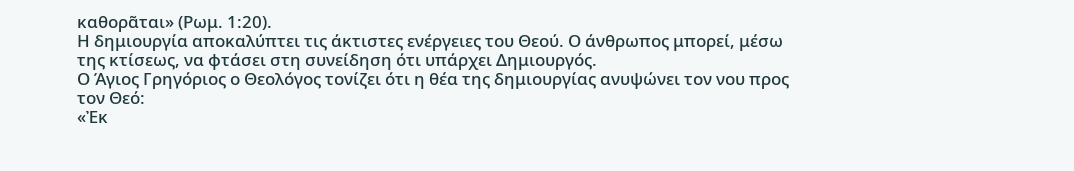καθορᾶται» (Ρωμ. 1:20).
Η δημιουργία αποκαλύπτει τις άκτιστες ενέργειες του Θεού. Ο άνθρωπος μπορεί, μέσω της κτίσεως, να φτάσει στη συνείδηση ότι υπάρχει Δημιουργός.
Ο Άγιος Γρηγόριος ο Θεολόγος τονίζει ότι η θέα της δημιουργίας ανυψώνει τον νου προς τον Θεό:
«Ἐκ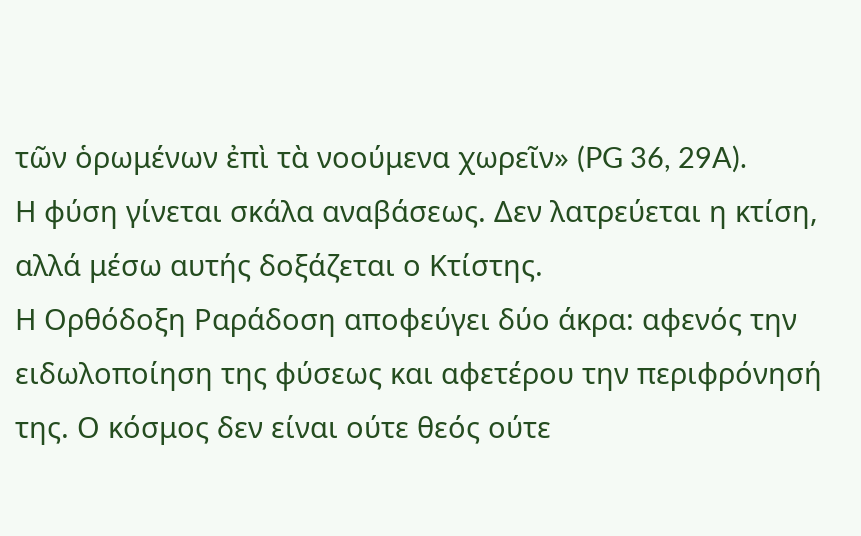τῶν ὁρωμένων ἐπὶ τὰ νοούμενα χωρεῖν» (PG 36, 29A).
Η φύση γίνεται σκάλα αναβάσεως. Δεν λατρεύεται η κτίση, αλλά μέσω αυτής δοξάζεται ο Κτίστης.
Η Oρθόδοξη Pαράδοση αποφεύγει δύο άκρα: αφενός την ειδωλοποίηση της φύσεως και αφετέρου την περιφρόνησή της. Ο κόσμος δεν είναι ούτε θεός ούτε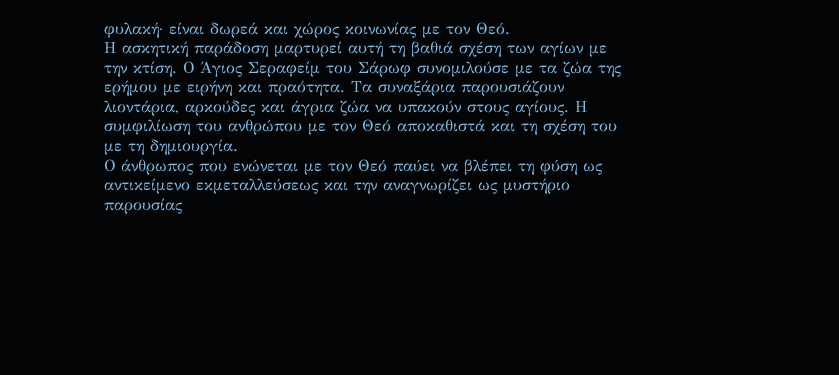φυλακή· είναι δωρεά και χώρος κοινωνίας με τον Θεό.
Η ασκητική παράδοση μαρτυρεί αυτή τη βαθιά σχέση των αγίων με την κτίση. Ο Άγιος Σεραφείμ του Σάρωφ συνομιλούσε με τα ζώα της ερήμου με ειρήνη και πραότητα. Τα συναξάρια παρουσιάζουν λιοντάρια, αρκούδες και άγρια ζώα να υπακούν στους αγίους. Η συμφιλίωση του ανθρώπου με τον Θεό αποκαθιστά και τη σχέση του με τη δημιουργία.
Ο άνθρωπος που ενώνεται με τον Θεό παύει να βλέπει τη φύση ως αντικείμενο εκμεταλλεύσεως και την αναγνωρίζει ως μυστήριο παρουσίας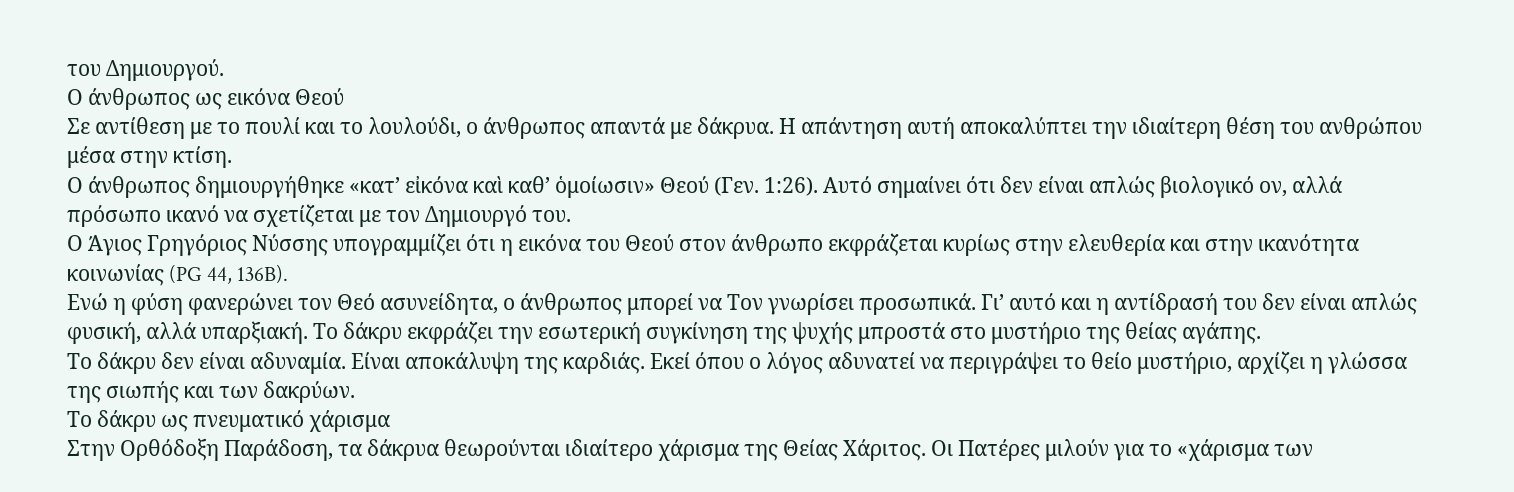του Δημιουργού.
Ο άνθρωπος ως εικόνα Θεού
Σε αντίθεση με το πουλί και το λουλούδι, ο άνθρωπος απαντά με δάκρυα. Η απάντηση αυτή αποκαλύπτει την ιδιαίτερη θέση του ανθρώπου μέσα στην κτίση.
Ο άνθρωπος δημιουργήθηκε «κατ’ εἰκόνα καὶ καθ’ ὁμοίωσιν» Θεού (Γεν. 1:26). Αυτό σημαίνει ότι δεν είναι απλώς βιολογικό ον, αλλά πρόσωπο ικανό να σχετίζεται με τον Δημιουργό του.
Ο Άγιος Γρηγόριος Νύσσης υπογραμμίζει ότι η εικόνα του Θεού στον άνθρωπο εκφράζεται κυρίως στην ελευθερία και στην ικανότητα κοινωνίας (PG 44, 136B).
Ενώ η φύση φανερώνει τον Θεό ασυνείδητα, ο άνθρωπος μπορεί να Τον γνωρίσει προσωπικά. Γι’ αυτό και η αντίδρασή του δεν είναι απλώς φυσική, αλλά υπαρξιακή. Το δάκρυ εκφράζει την εσωτερική συγκίνηση της ψυχής μπροστά στο μυστήριο της θείας αγάπης.
Το δάκρυ δεν είναι αδυναμία. Είναι αποκάλυψη της καρδιάς. Εκεί όπου ο λόγος αδυνατεί να περιγράψει το θείο μυστήριο, αρχίζει η γλώσσα της σιωπής και των δακρύων.
Το δάκρυ ως πνευματικό χάρισμα
Στην Ορθόδοξη Παράδοση, τα δάκρυα θεωρούνται ιδιαίτερο χάρισμα της Θείας Χάριτος. Οι Πατέρες μιλούν για το «χάρισμα των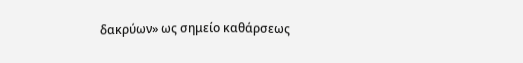δακρύων» ως σημείο καθάρσεως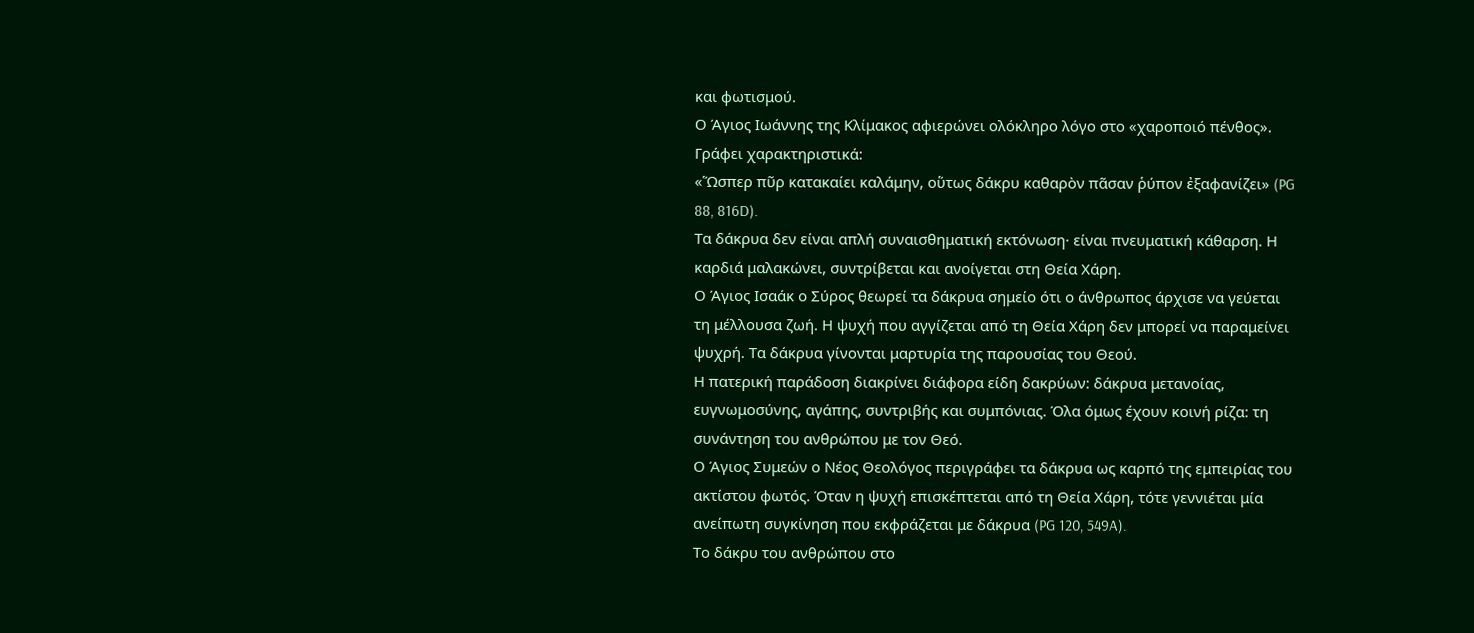και φωτισμού.
Ο Άγιος Ιωάννης της Κλίμακος αφιερώνει ολόκληρο λόγο στο «χαροποιό πένθος». Γράφει χαρακτηριστικά:
«Ὥσπερ πῦρ κατακαίει καλάμην, οὕτως δάκρυ καθαρὸν πᾶσαν ῥύπον ἐξαφανίζει» (PG 88, 816D).
Τα δάκρυα δεν είναι απλή συναισθηματική εκτόνωση· είναι πνευματική κάθαρση. Η καρδιά μαλακώνει, συντρίβεται και ανοίγεται στη Θεία Χάρη.
Ο Άγιος Ισαάκ ο Σύρος θεωρεί τα δάκρυα σημείο ότι ο άνθρωπος άρχισε να γεύεται τη μέλλουσα ζωή. Η ψυχή που αγγίζεται από τη Θεία Χάρη δεν μπορεί να παραμείνει ψυχρή. Τα δάκρυα γίνονται μαρτυρία της παρουσίας του Θεού.
Η πατερική παράδοση διακρίνει διάφορα είδη δακρύων: δάκρυα μετανοίας, ευγνωμοσύνης, αγάπης, συντριβής και συμπόνιας. Όλα όμως έχουν κοινή ρίζα: τη συνάντηση του ανθρώπου με τον Θεό.
Ο Άγιος Συμεών ο Νέος Θεολόγος περιγράφει τα δάκρυα ως καρπό της εμπειρίας του ακτίστου φωτός. Όταν η ψυχή επισκέπτεται από τη Θεία Χάρη, τότε γεννιέται μία ανείπωτη συγκίνηση που εκφράζεται με δάκρυα (PG 120, 549A).
Το δάκρυ του ανθρώπου στο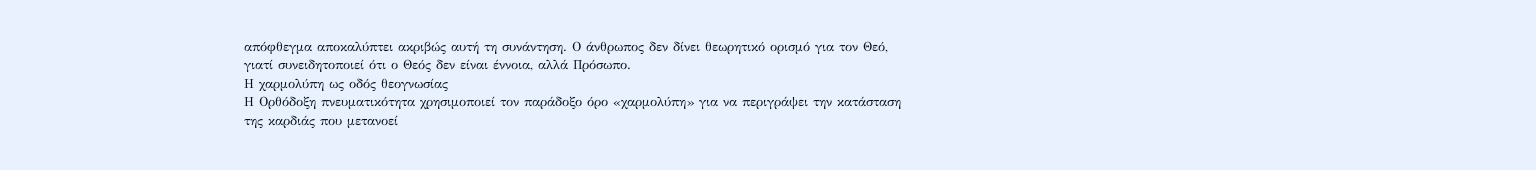απόφθεγμα αποκαλύπτει ακριβώς αυτή τη συνάντηση. Ο άνθρωπος δεν δίνει θεωρητικό ορισμό για τον Θεό, γιατί συνειδητοποιεί ότι ο Θεός δεν είναι έννοια, αλλά Πρόσωπο.
Η χαρμολύπη ως οδός θεογνωσίας
Η Ορθόδοξη πνευματικότητα χρησιμοποιεί τον παράδοξο όρο «χαρμολύπη» για να περιγράψει την κατάσταση της καρδιάς που μετανοεί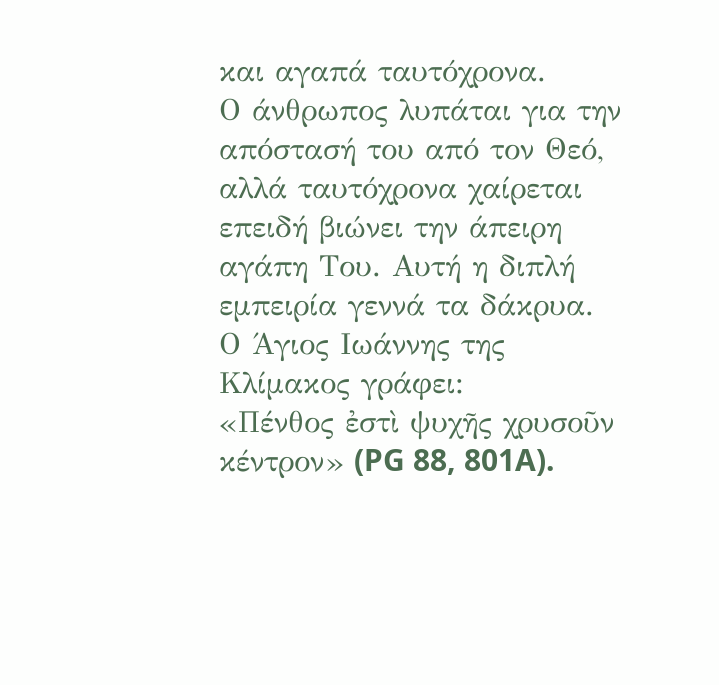και αγαπά ταυτόχρονα.
Ο άνθρωπος λυπάται για την απόστασή του από τον Θεό, αλλά ταυτόχρονα χαίρεται επειδή βιώνει την άπειρη αγάπη Του. Αυτή η διπλή εμπειρία γεννά τα δάκρυα.
Ο Άγιος Ιωάννης της Κλίμακος γράφει:
«Πένθος ἐστὶ ψυχῆς χρυσοῦν κέντρον» (PG 88, 801A).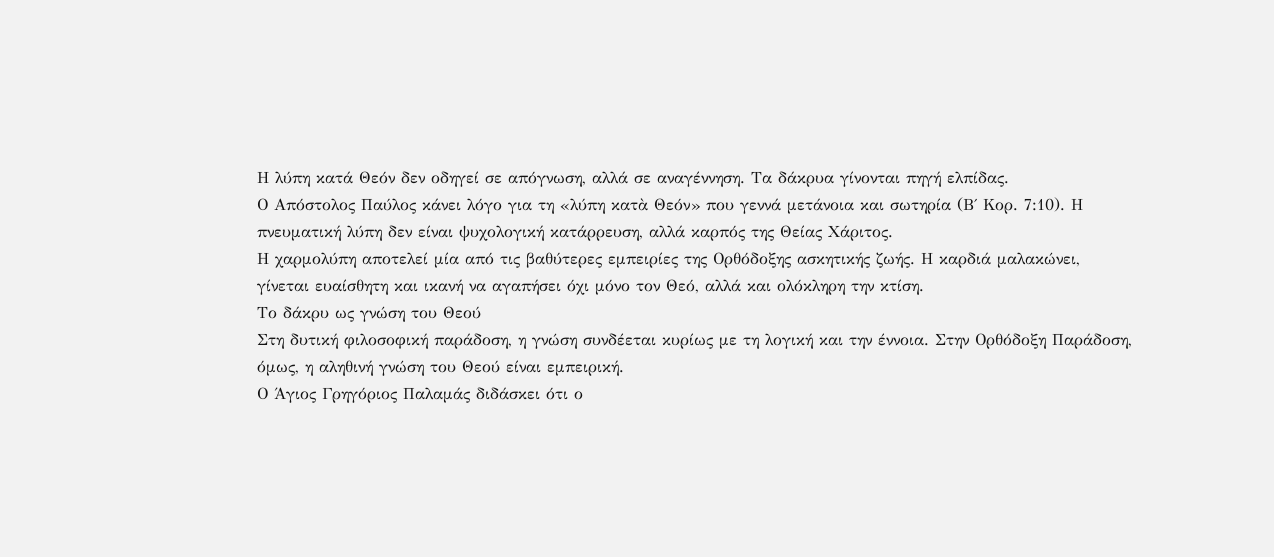Η λύπη κατά Θεόν δεν οδηγεί σε απόγνωση, αλλά σε αναγέννηση. Τα δάκρυα γίνονται πηγή ελπίδας.
Ο Απόστολος Παύλος κάνει λόγο για τη «λύπη κατὰ Θεόν» που γεννά μετάνοια και σωτηρία (Β΄ Κορ. 7:10). Η πνευματική λύπη δεν είναι ψυχολογική κατάρρευση, αλλά καρπός της Θείας Χάριτος.
Η χαρμολύπη αποτελεί μία από τις βαθύτερες εμπειρίες της Ορθόδοξης ασκητικής ζωής. Η καρδιά μαλακώνει, γίνεται ευαίσθητη και ικανή να αγαπήσει όχι μόνο τον Θεό, αλλά και ολόκληρη την κτίση.
Το δάκρυ ως γνώση του Θεού
Στη δυτική φιλοσοφική παράδοση, η γνώση συνδέεται κυρίως με τη λογική και την έννοια. Στην Ορθόδοξη Παράδοση, όμως, η αληθινή γνώση του Θεού είναι εμπειρική.
Ο Άγιος Γρηγόριος Παλαμάς διδάσκει ότι ο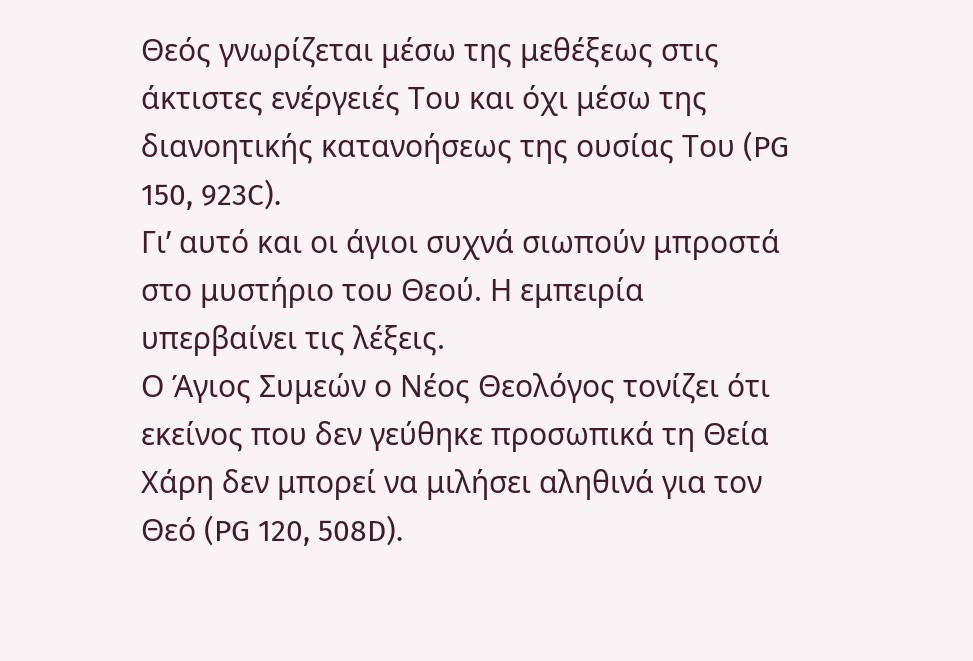Θεός γνωρίζεται μέσω της μεθέξεως στις άκτιστες ενέργειές Του και όχι μέσω της διανοητικής κατανοήσεως της ουσίας Του (PG 150, 923C).
Γι’ αυτό και οι άγιοι συχνά σιωπούν μπροστά στο μυστήριο του Θεού. Η εμπειρία υπερβαίνει τις λέξεις.
Ο Άγιος Συμεών ο Νέος Θεολόγος τονίζει ότι εκείνος που δεν γεύθηκε προσωπικά τη Θεία Χάρη δεν μπορεί να μιλήσει αληθινά για τον Θεό (PG 120, 508D).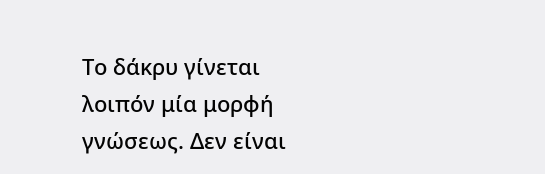Το δάκρυ γίνεται λοιπόν μία μορφή γνώσεως. Δεν είναι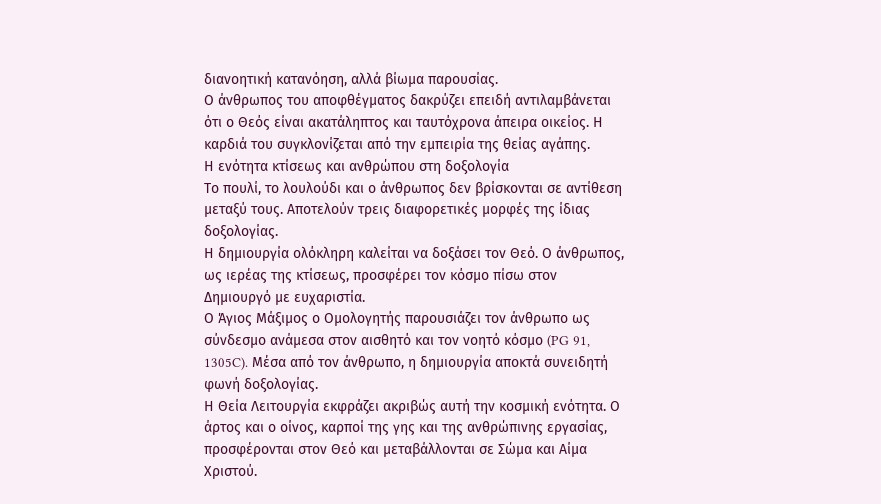διανοητική κατανόηση, αλλά βίωμα παρουσίας.
Ο άνθρωπος του αποφθέγματος δακρύζει επειδή αντιλαμβάνεται ότι ο Θεός είναι ακατάληπτος και ταυτόχρονα άπειρα οικείος. Η καρδιά του συγκλονίζεται από την εμπειρία της θείας αγάπης.
Η ενότητα κτίσεως και ανθρώπου στη δοξολογία
Το πουλί, το λουλούδι και ο άνθρωπος δεν βρίσκονται σε αντίθεση μεταξύ τους. Αποτελούν τρεις διαφορετικές μορφές της ίδιας δοξολογίας.
Η δημιουργία ολόκληρη καλείται να δοξάσει τον Θεό. Ο άνθρωπος, ως ιερέας της κτίσεως, προσφέρει τον κόσμο πίσω στον Δημιουργό με ευχαριστία.
Ο Άγιος Μάξιμος ο Ομολογητής παρουσιάζει τον άνθρωπο ως σύνδεσμο ανάμεσα στον αισθητό και τον νοητό κόσμο (PG 91, 1305C). Μέσα από τον άνθρωπο, η δημιουργία αποκτά συνειδητή φωνή δοξολογίας.
Η Θεία Λειτουργία εκφράζει ακριβώς αυτή την κοσμική ενότητα. Ο άρτος και ο οίνος, καρποί της γης και της ανθρώπινης εργασίας, προσφέρονται στον Θεό και μεταβάλλονται σε Σώμα και Αίμα Χριστού.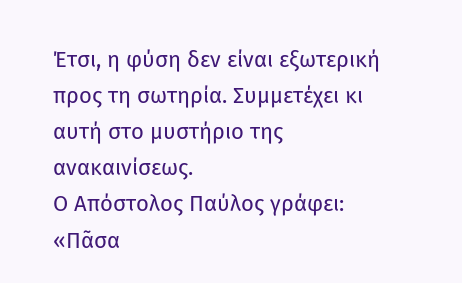Έτσι, η φύση δεν είναι εξωτερική προς τη σωτηρία. Συμμετέχει κι αυτή στο μυστήριο της ανακαινίσεως.
Ο Απόστολος Παύλος γράφει:
«Πᾶσα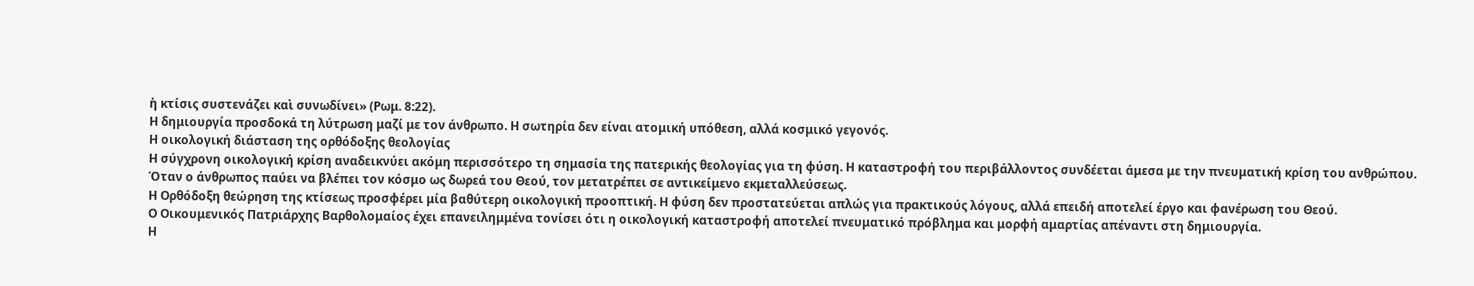ἡ κτίσις συστενάζει καὶ συνωδίνει» (Ρωμ. 8:22).
Η δημιουργία προσδοκά τη λύτρωση μαζί με τον άνθρωπο. Η σωτηρία δεν είναι ατομική υπόθεση, αλλά κοσμικό γεγονός.
Η οικολογική διάσταση της ορθόδοξης θεολογίας
Η σύγχρονη οικολογική κρίση αναδεικνύει ακόμη περισσότερο τη σημασία της πατερικής θεολογίας για τη φύση. Η καταστροφή του περιβάλλοντος συνδέεται άμεσα με την πνευματική κρίση του ανθρώπου.
Όταν ο άνθρωπος παύει να βλέπει τον κόσμο ως δωρεά του Θεού, τον μετατρέπει σε αντικείμενο εκμεταλλεύσεως.
Η Ορθόδοξη θεώρηση της κτίσεως προσφέρει μία βαθύτερη οικολογική προοπτική. Η φύση δεν προστατεύεται απλώς για πρακτικούς λόγους, αλλά επειδή αποτελεί έργο και φανέρωση του Θεού.
Ο Οικουμενικός Πατριάρχης Βαρθολομαίος έχει επανειλημμένα τονίσει ότι η οικολογική καταστροφή αποτελεί πνευματικό πρόβλημα και μορφή αμαρτίας απέναντι στη δημιουργία.
Η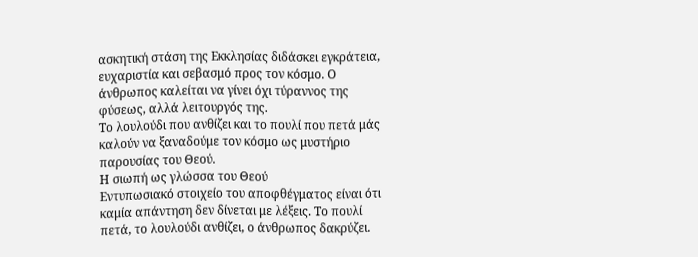ασκητική στάση της Εκκλησίας διδάσκει εγκράτεια, ευχαριστία και σεβασμό προς τον κόσμο. Ο άνθρωπος καλείται να γίνει όχι τύραννος της φύσεως, αλλά λειτουργός της.
Το λουλούδι που ανθίζει και το πουλί που πετά μάς καλούν να ξαναδούμε τον κόσμο ως μυστήριο παρουσίας του Θεού.
Η σιωπή ως γλώσσα του Θεού
Εντυπωσιακό στοιχείο του αποφθέγματος είναι ότι καμία απάντηση δεν δίνεται με λέξεις. Το πουλί πετά, το λουλούδι ανθίζει, ο άνθρωπος δακρύζει.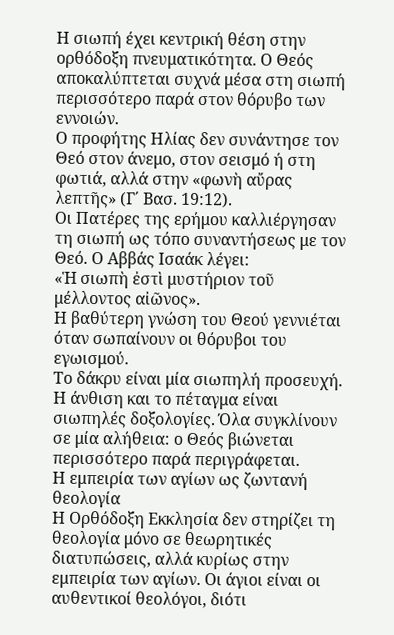Η σιωπή έχει κεντρική θέση στην ορθόδοξη πνευματικότητα. Ο Θεός αποκαλύπτεται συχνά μέσα στη σιωπή περισσότερο παρά στον θόρυβο των εννοιών.
Ο προφήτης Ηλίας δεν συνάντησε τον Θεό στον άνεμο, στον σεισμό ή στη φωτιά, αλλά στην «φωνὴ αὔρας λεπτῆς» (Γ΄ Βασ. 19:12).
Οι Πατέρες της ερήμου καλλιέργησαν τη σιωπή ως τόπο συναντήσεως με τον Θεό. Ο Αββάς Ισαάκ λέγει:
«Ἡ σιωπὴ ἐστὶ μυστήριον τοῦ μέλλοντος αἰῶνος».
Η βαθύτερη γνώση του Θεού γεννιέται όταν σωπαίνουν οι θόρυβοι του εγωισμού.
Το δάκρυ είναι μία σιωπηλή προσευχή. Η άνθιση και το πέταγμα είναι σιωπηλές δοξολογίες. Όλα συγκλίνουν σε μία αλήθεια: ο Θεός βιώνεται περισσότερο παρά περιγράφεται.
Η εμπειρία των αγίων ως ζωντανή θεολογία
Η Ορθόδοξη Εκκλησία δεν στηρίζει τη θεολογία μόνο σε θεωρητικές διατυπώσεις, αλλά κυρίως στην εμπειρία των αγίων. Οι άγιοι είναι οι αυθεντικοί θεολόγοι, διότι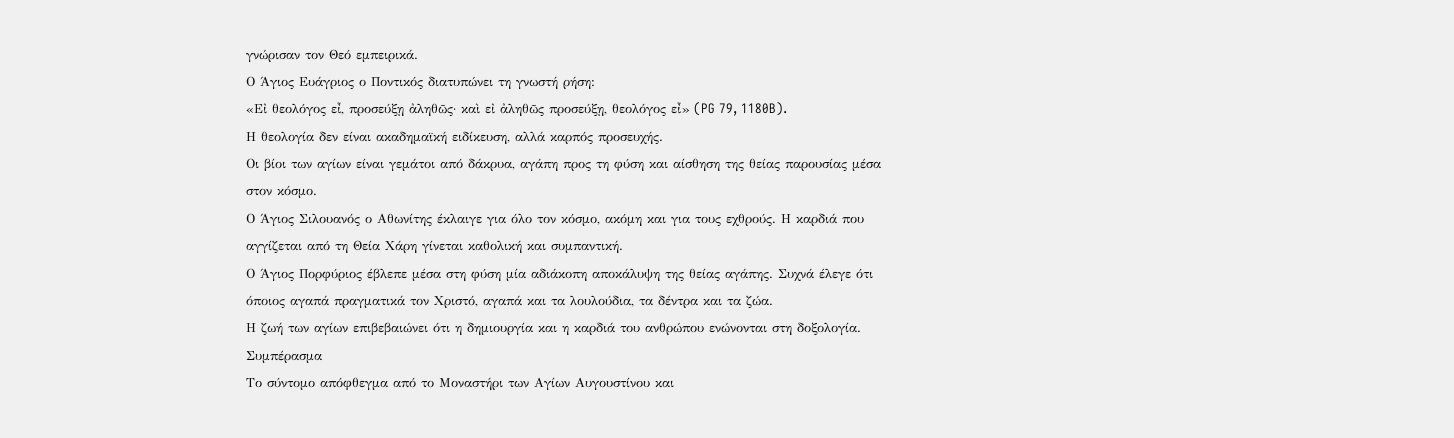γνώρισαν τον Θεό εμπειρικά.
Ο Άγιος Ευάγριος ο Ποντικός διατυπώνει τη γνωστή ρήση:
«Εἰ θεολόγος εἶ, προσεύξῃ ἀληθῶς· καὶ εἰ ἀληθῶς προσεύξῃ, θεολόγος εἶ» (PG 79, 1180B).
Η θεολογία δεν είναι ακαδημαϊκή ειδίκευση, αλλά καρπός προσευχής.
Οι βίοι των αγίων είναι γεμάτοι από δάκρυα, αγάπη προς τη φύση και αίσθηση της θείας παρουσίας μέσα στον κόσμο.
Ο Άγιος Σιλουανός ο Αθωνίτης έκλαιγε για όλο τον κόσμο, ακόμη και για τους εχθρούς. Η καρδιά που αγγίζεται από τη Θεία Χάρη γίνεται καθολική και συμπαντική.
Ο Άγιος Πορφύριος έβλεπε μέσα στη φύση μία αδιάκοπη αποκάλυψη της θείας αγάπης. Συχνά έλεγε ότι όποιος αγαπά πραγματικά τον Χριστό, αγαπά και τα λουλούδια, τα δέντρα και τα ζώα.
Η ζωή των αγίων επιβεβαιώνει ότι η δημιουργία και η καρδιά του ανθρώπου ενώνονται στη δοξολογία.
Συμπέρασμα
Το σύντομο απόφθεγμα από το Μοναστήρι των Αγίων Αυγουστίνου και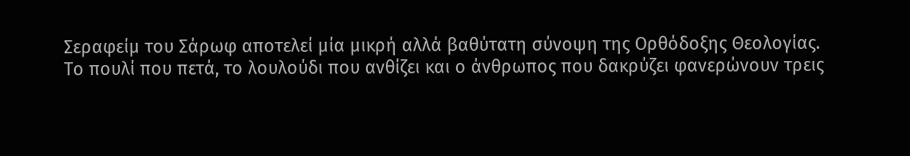Σεραφείμ του Σάρωφ αποτελεί μία μικρή αλλά βαθύτατη σύνοψη της Ορθόδοξης Θεολογίας.
Το πουλί που πετά, το λουλούδι που ανθίζει και ο άνθρωπος που δακρύζει φανερώνουν τρεις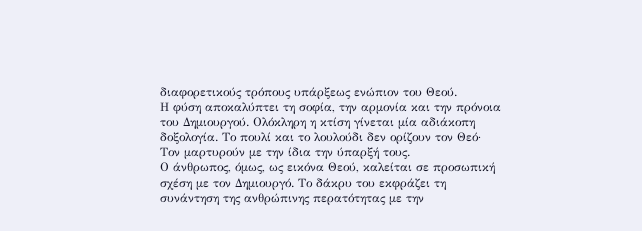διαφορετικούς τρόπους υπάρξεως ενώπιον του Θεού.
Η φύση αποκαλύπτει τη σοφία, την αρμονία και την πρόνοια του Δημιουργού. Ολόκληρη η κτίση γίνεται μία αδιάκοπη δοξολογία. Το πουλί και το λουλούδι δεν ορίζουν τον Θεό· Τον μαρτυρούν με την ίδια την ύπαρξή τους.
Ο άνθρωπος, όμως, ως εικόνα Θεού, καλείται σε προσωπική σχέση με τον Δημιουργό. Το δάκρυ του εκφράζει τη συνάντηση της ανθρώπινης περατότητας με την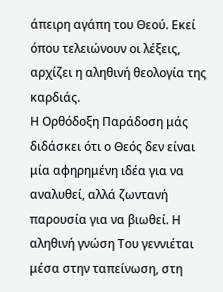άπειρη αγάπη του Θεού. Εκεί όπου τελειώνουν οι λέξεις, αρχίζει η αληθινή θεολογία της καρδιάς.
Η Ορθόδοξη Παράδοση μάς διδάσκει ότι ο Θεός δεν είναι μία αφηρημένη ιδέα για να αναλυθεί, αλλά ζωντανή παρουσία για να βιωθεί. Η αληθινή γνώση Του γεννιέται μέσα στην ταπείνωση, στη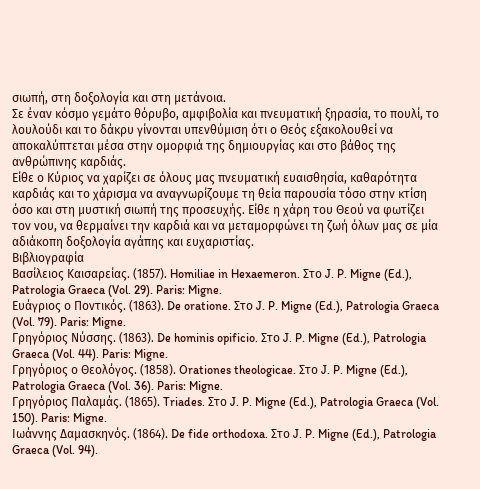σιωπή, στη δοξολογία και στη μετάνοια.
Σε έναν κόσμο γεμάτο θόρυβο, αμφιβολία και πνευματική ξηρασία, το πουλί, το λουλούδι και το δάκρυ γίνονται υπενθύμιση ότι ο Θεός εξακολουθεί να αποκαλύπτεται μέσα στην ομορφιά της δημιουργίας και στο βάθος της ανθρώπινης καρδιάς.
Είθε ο Κύριος να χαρίζει σε όλους μας πνευματική ευαισθησία, καθαρότητα καρδιάς και το χάρισμα να αναγνωρίζουμε τη θεία παρουσία τόσο στην κτίση όσο και στη μυστική σιωπή της προσευχής. Είθε η χάρη του Θεού να φωτίζει τον νου, να θερμαίνει την καρδιά και να μεταμορφώνει τη ζωή όλων μας σε μία αδιάκοπη δοξολογία αγάπης και ευχαριστίας.
Βιβλιογραφία
Βασίλειος Καισαρείας. (1857). Homiliae in Hexaemeron. Στο J. P. Migne (Ed.), Patrologia Graeca (Vol. 29). Paris: Migne.
Ευάγριος ο Ποντικός. (1863). De oratione. Στο J. P. Migne (Ed.), Patrologia Graeca (Vol. 79). Paris: Migne.
Γρηγόριος Νύσσης. (1863). De hominis opificio. Στο J. P. Migne (Ed.), Patrologia Graeca (Vol. 44). Paris: Migne.
Γρηγόριος ο Θεολόγος. (1858). Orationes theologicae. Στο J. P. Migne (Ed.), Patrologia Graeca (Vol. 36). Paris: Migne.
Γρηγόριος Παλαμάς. (1865). Triades. Στο J. P. Migne (Ed.), Patrologia Graeca (Vol. 150). Paris: Migne.
Ιωάννης Δαμασκηνός. (1864). De fide orthodoxa. Στο J. P. Migne (Ed.), Patrologia Graeca (Vol. 94).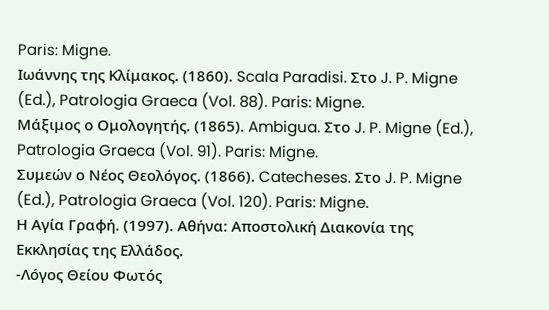Paris: Migne.
Ιωάννης της Κλίμακος. (1860). Scala Paradisi. Στο J. P. Migne (Ed.), Patrologia Graeca (Vol. 88). Paris: Migne.
Μάξιμος ο Ομολογητής. (1865). Ambigua. Στο J. P. Migne (Ed.), Patrologia Graeca (Vol. 91). Paris: Migne.
Συμεών ο Νέος Θεολόγος. (1866). Catecheses. Στο J. P. Migne (Ed.), Patrologia Graeca (Vol. 120). Paris: Migne.
Η Αγία Γραφή. (1997). Αθήνα: Αποστολική Διακονία της Εκκλησίας της Ελλάδος.
-Λόγος Θείου Φωτός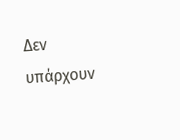Δεν υπάρχουν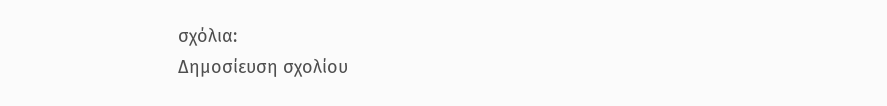σχόλια:
Δημοσίευση σχολίου